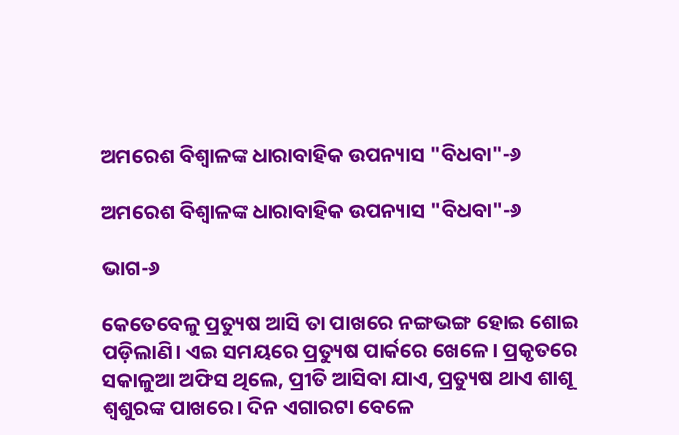ଅମରେଶ ବିଶ୍ଵାଳଙ୍କ ଧାରାବାହିକ ଉପନ୍ୟାସ "ବିଧବା"-୬

ଅମରେଶ ବିଶ୍ଵାଳଙ୍କ ଧାରାବାହିକ ଉପନ୍ୟାସ "ବିଧବା"-୬

ଭାଗ-୬

କେତେବେଳୁ ପ୍ରତ୍ୟୁଷ ଆସି ତା ପାଖରେ ନଙ୍ଗଭଙ୍ଗ ହୋଇ ଶୋଇ ପଡ଼ିଲାଣି। ଏଇ ସମୟରେ ପ୍ରତ୍ୟୁଷ ପାର୍କରେ ଖେଳେ। ପ୍ରକୃତରେ ସକାଳୁଆ ଅଫିସ ଥିଲେ, ପ୍ରୀତି ଆସିବା ଯାଏ, ପ୍ରତ୍ୟୁଷ ଥାଏ ଶାଶୂ ଶ୍ୱଶୁରଙ୍କ ପାଖରେ। ଦିନ ଏଗାରଟା ବେଳେ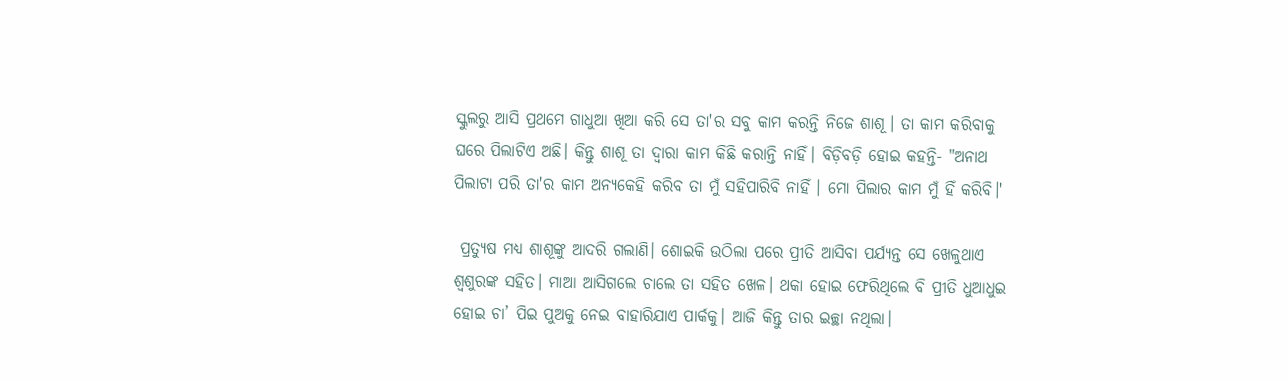ସ୍କୁଲରୁ ଆସି ପ୍ରଥମେ ଗାଧୁଆ ଖିଆ କରି ସେ ତା'ର ସବୁ କାମ କରନ୍ତି ନିଜେ ଶାଶୂ। ତା କାମ କରିବାକୁ ଘରେ ପିଲାଟିଏ ଅଛି। କିନ୍ତୁ ଶାଶୂ ତା ଦ୍ୱାରା କାମ କିଛି କରାନ୍ତି ନାହିଁ। ବିଡ଼ିବଡ଼ି ହୋଇ କହନ୍ତି- "ଅନାଥ ପିଲାଟା ପରି ତା'ର କାମ ଅନ୍ୟକେହି କରିବ ତା ମୁଁ ସହିପାରିବି ନାହିଁ । ମୋ ପିଲାର କାମ ମୁଁ ହିଁ କରିବି।'

 ପ୍ରତ୍ୟୁଷ ମଧ୍ୟ ଶାଶୂଙ୍କୁ ଆଦରି ଗଲାଣି। ଶୋଇକି ଉଠିଲା ପରେ ପ୍ରୀତି ଆସିବା ପର୍ଯ୍ୟନ୍ତ ସେ ଖେଳୁଥାଏ ଶ୍ୱଶୁରଙ୍କ ସହିତ। ମାଆ ଆସିଗଲେ ଚାଲେ ତା ସହିତ ଖେଳ। ଥକା ହୋଇ ଫେରିଥିଲେ ବି ପ୍ରୀତି ଧୁଆଧୁଇ ହୋଇ ଚା’ ପିଇ ପୁଅକୁ ନେଇ ବାହାରିଯାଏ ପାର୍କକୁ। ଆଜି କିନ୍ତୁ ତାର ଇଚ୍ଛା ନଥିଲା।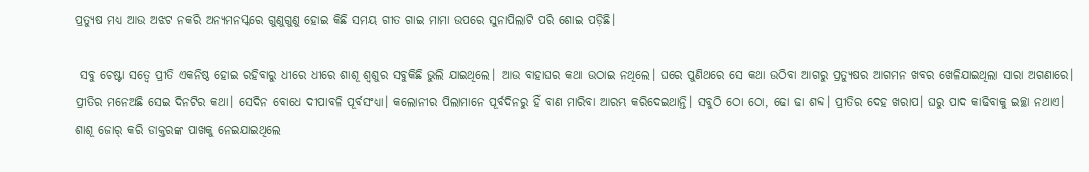ପ୍ରତ୍ୟୁଷ ମଧ୍ୟ ଆଉ ଅଝଟ ନକରି ଅନ୍ୟମନସ୍କରେ ଗୁଣୁଗୁଣୁ ହୋଇ କିଛି ସମୟ ଗୀତ ଗାଇ ମାମା ଉପରେ ସୁନାପିଲାଟି ପରି ଶୋଇ ପଡ଼ିଛି।

 ସବୁ ଚେଷ୍ଟା ସତ୍ୱେ ପ୍ରୀତି ଏକନିଷ୍ଠ ହୋଇ ରହିବାରୁ ଧୀରେ ଧୀରେ ଶାଶୂ ଶ୍ୱଶୁର ସବୁକିଛି ଭୁଲି ଯାଇଥିଲେ। ଆଉ ବାହାଘର କଥା ଉଠାଇ ନଥିଲେ। ଘରେ ପୁଣିଥରେ ସେ କଥା ଉଠିବା ଆଗରୁ ପ୍ରତ୍ୟୁଷର ଆଗମନ ଖବର ଖେଳିଯାଇଥିଲା ସାରା ଅଗଣାରେ। ପ୍ରୀତିର ମନେଅଛି ସେଇ ଦିନଟିର କଥା। ସେଦିନ ବୋଧେ ଦୀପାବଳି ପୂର୍ବସଂଧ୍ୟା। କଲୋନୀର ପିଲାମାନେ ପୂର୍ବଦିନରୁ ହିଁ ବାଣ ମାରିବା ଆରମ୍ଭ କରିଦେଇଥାନ୍ତି। ସବୁଠି ଠୋ ଠୋ, ଢୋ ଢା ଶବ୍ଦ। ପ୍ରୀତିର ଦେହ ଖରାପ। ଘରୁ ପାଦ କାଢିବାକୁ ଇଚ୍ଛା ନଥାଏ। ଶାଶୂ ଜୋର‌୍‍ କରି ଡାକ୍ତରଙ୍କ ପାଖକୁ ନେଇଯାଇଥିଲେ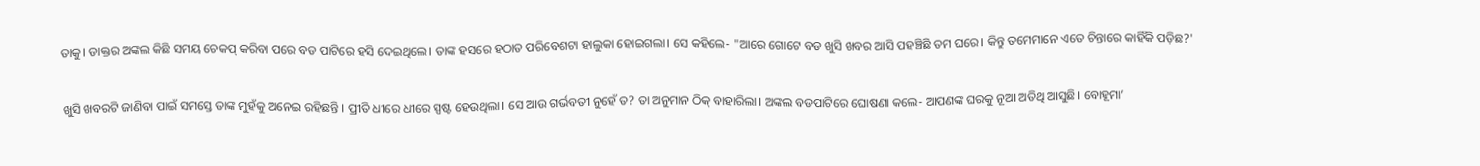ତାକୁ। ଡାକ୍ତର ଅଙ୍କଲ କିଛି ସମୟ ଚେକପ‌୍‍ କରିବା ପରେ ବଡ ପାଟିରେ ହସି ଦେଇଥିଲେ। ତାଙ୍କ ହସରେ ହଠାତ ପରିବେଶଟା ହାଲୁକା ହୋଇଗଲା। ସେ କହିଲେ- "ଆରେ ଗୋଟେ ବଡ ଖୁସି ଖବର ଆସି ପହଞ୍ଚିଛି ତମ ଘରେ। କିନ୍ତୁ ତମେମାନେ ଏତେ ଚିନ୍ତାରେ କାହିଁକି ପଡ଼ିଛ?'

 ଖୁସି ଖବରଟି ଜାଣିବା ପାଇଁ ସମସ୍ତେ ତାଙ୍କ ମୁହଁକୁ ଅନେଇ ରହିଛନ୍ତି । ପ୍ରୀତି ଧୀରେ ଧୀରେ ସ୍ପଷ୍ଟ ହେଉଥିଲା। ସେ ଆଉ ଗର୍ଭବତୀ ନୁହେଁ ତ? ତା ଅନୁମାନ ଠିକ‌୍‍ ବାହାରିଲା। ଅଙ୍କଲ ବଡପାଟିରେ ଘୋଷଣା କଲେ- ଆପଣଙ୍କ ଘରକୁ ନୂଆ ଅତିଥି ଆସୁଛି। ବୋହୂମା’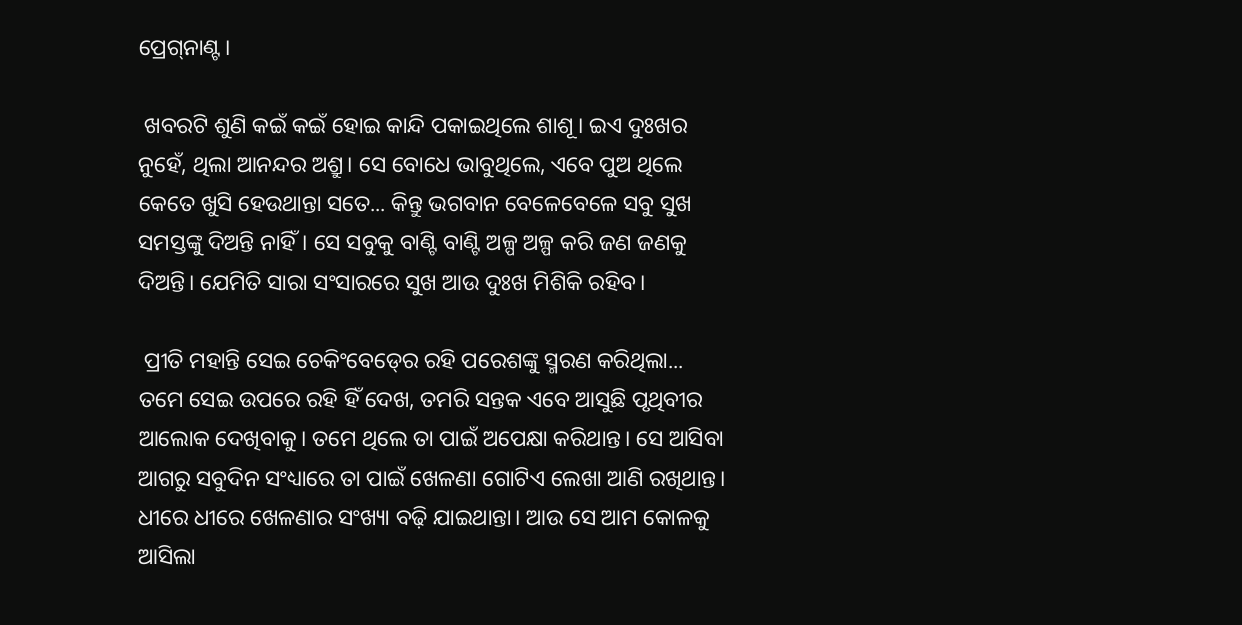ପ୍ରେଗ‌୍‍ନାଣ୍ଟ।

 ଖବରଟି ଶୁଣି କଇଁ କଇଁ ହୋଇ କାନ୍ଦି ପକାଇଥିଲେ ଶାଶୂ। ଇଏ ଦୁଃଖର ନୁହେଁ, ଥିଲା ଆନନ୍ଦର ଅଶ୍ରୁ। ସେ ବୋଧେ ଭାବୁଥିଲେ, ଏବେ ପୁଅ ଥିଲେ କେତେ ଖୁସି ହେଉଥାନ୍ତା ସତେ... କିନ୍ତୁ ଭଗବାନ ବେଳେବେଳେ ସବୁ ସୁଖ ସମସ୍ତଙ୍କୁ ଦିଅନ୍ତି ନାହିଁ। ସେ ସବୁକୁ ବାଣ୍ଟି ବାଣ୍ଟି ଅଳ୍ପ ଅଳ୍ପ କରି ଜଣ ଜଣକୁ ଦିଅନ୍ତି। ଯେମିତି ସାରା ସଂସାରରେ ସୁଖ ଆଉ ଦୁଃଖ ମିଶିକି ରହିବ।

 ପ୍ରୀତି ମହାନ୍ତି ସେଇ ଚେକିଂବେଡ‌୍‍ରେ ରହି ପରେଶଙ୍କୁ ସ୍ମରଣ କରିଥିଲା... ତମେ ସେଇ ଉପରେ ରହି ହିଁ ଦେଖ, ତମରି ସନ୍ତକ ଏବେ ଆସୁଛି ପୃଥିବୀର ଆଲୋକ ଦେଖିବାକୁ। ତମେ ଥିଲେ ତା ପାଇଁ ଅପେକ୍ଷା କରିଥାନ୍ତ। ସେ ଆସିବା ଆଗରୁ ସବୁଦିନ ସଂଧ୍ୟାରେ ତା ପାଇଁ ଖେଳଣା ଗୋଟିଏ ଲେଖା ଆଣି ରଖିଥାନ୍ତ। ଧୀରେ ଧୀରେ ଖେଳଣାର ସଂଖ୍ୟା ବଢ଼ି ଯାଇଥାନ୍ତା। ଆଉ ସେ ଆମ କୋଳକୁ ଆସିଲା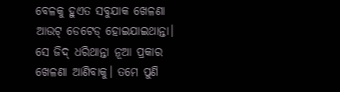ବେଳକୁ ହୁଏତ ସବୁଯାକ ଖେଳଣା ଆଉଟ‌୍‍ ଡେଟେଡ‌୍‍ ହୋଇଯାଇଥାନ୍ତା। ସେ ଜିଦ‌୍‍ ଧରିଥାନ୍ତା ନୂଆ ପ୍ରକାର ଖେଳଣା ଆଣିବାକୁ। ତମେ ପୁଣି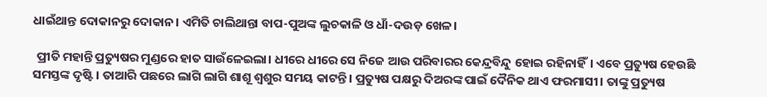ଧାଇଁଥାନ୍ତ ଦୋକାନରୁ ଦୋକାନ। ଏମିତି ଚାଲିଥାନ୍ତା ବାପ-ପୁଅଙ୍କ ଲୁଚକାଳି ଓ ଧାଁ-ଦଉଡ଼ ଖେଳ।

 ପ୍ରୀତି ମହାନ୍ତି ପ୍ରତ୍ୟୁଷର ମୁଣ୍ଡରେ ହାତ ସାଉଁଳେଇଲା। ଧୀରେ ଧୀରେ ସେ ନିଜେ ଆଉ ପରିବାରର କେନ୍ଦ୍ରବିନ୍ଦୁ ହୋଇ ରହିନାହିଁ। ଏବେ ପ୍ରତ୍ୟୁଷ ହେଉଛି ସମସ୍ତଙ୍କ ଦୃଷ୍ଟି । ତାଆରି ପଛରେ ଲାଗି ଲାଗି ଶାଶୂ ଶ୍ୱଶୁର ସମୟ କାଟନ୍ତି। ପ୍ରତ୍ୟୁଷ ପକ୍ଷରୁ ଦିଅରଙ୍କ ପାଇଁ ଦୈନିକ ଥାଏ ଫରମାସୀ। ତାଙ୍କୁ ପ୍ରତ୍ୟୁଷ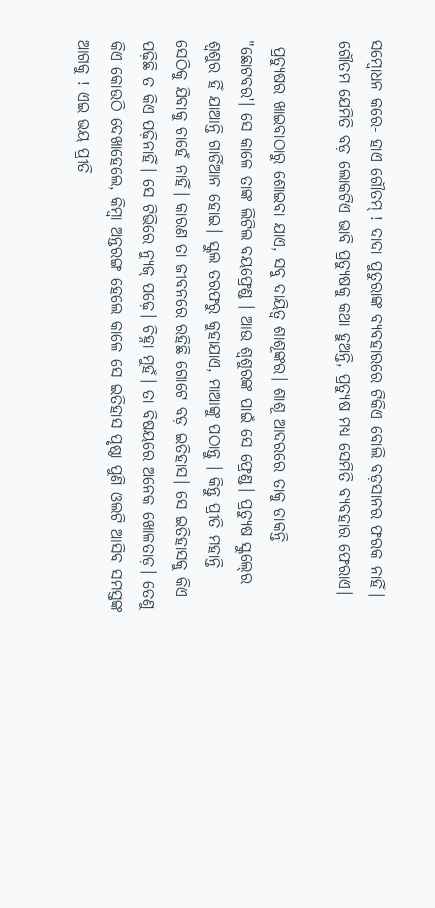ସମ୍ୱୋଧନ କରେ- ହାଏ ଗୌତମ‌୍‍ ! ଦାଦା ପୁତୁରାଙ୍କ ବ୍ୟବହାରରେ ଟିକିଏ ବୋଲି ବଡ଼ସାନର ଫରକ ନାହିଁ। ଗୌତମ ଯେମିତି ବଡ଼ ଲୋକଟିଏ ଭାବି ପ୍ରତ୍ୟୁଷକୁ କଥା ହୁଅନ୍ତି, ପ୍ରତ୍ୟୁଷ ମଧ୍ୟ ସେମିତି ବ୍ୟବହାର ଫେରାଏ।

 ପ୍ରତ୍ୟୁଷର ଖାଇବାଠାରୁ ଶୋଇବା ଯାଏ, ସବୁ ଦାୟିତ୍ୱ ଶାଶୂଙ୍କର। ଶାଶୂ ଆଦରରେ ତାକୁ ଡାକନ୍ତି "ଛୋଟବର'। ସେ କାଳେ ତାଙ୍କ ଲିଟିଲ ବୟଫ୍ରେଣ୍ଡ । ଆଉ ଶ୍ୱଶୁରଙ୍କ ପାଇଁ ସେ ଫ୍ରେଣ୍ଡ। ପ୍ରତ୍ୟୁଷ ସ୍କୁଲ‌୍‍ରେ ଶ୍ୱଶୁର ହିଁ ଯାଆନ୍ତି ଗାର୍ଡିଆନ ହୋଇ। ସ୍କୁଲ ତରଫରୁ କୁହାଯାଏ, ମାଆଙ୍କୁ ପଠାନ୍ତୁ । କିନ୍ତୁ ପ୍ରୀତି ମହାନ୍ତି ସେଠିକୁ ଯିବାକୁ ଚାହେଁ ନାହିଁ। କାରଣ ତା ଜୀବନରେ ରହିଛି ଗୋଟେ ବଡ଼ ଇତିହାସ। ସେ ଇତିହାସକୁ କିଏ ପଢ଼ିଛି ତ କିଏ ପଢ଼ିନାହିଁ। ସେ ଟିଭିରେ ନ୍ୟୁଜ‌୍‍ ପଢ଼େ। ଚିହ୍ନା ମୁହଁ। ତା ବିଷୟରେ ଅନେକ ଖୋଳତାଡ଼। ତେଣୁ କିଏ କୋଉଠି ଦେଖାହେଲେ, କିମ୍ୱା ଅନ୍ତରଙ୍ଗ ହେଲେ କାଳେ ସେ ଇତିହାସ ପୃଷ୍ଠା ପୁଣି ଓଲଟି ଆସିବ ସମସ୍ତଙ୍କ ଆଗକୁ ! ଏଇ ଭୟ ପ୍ରୀତି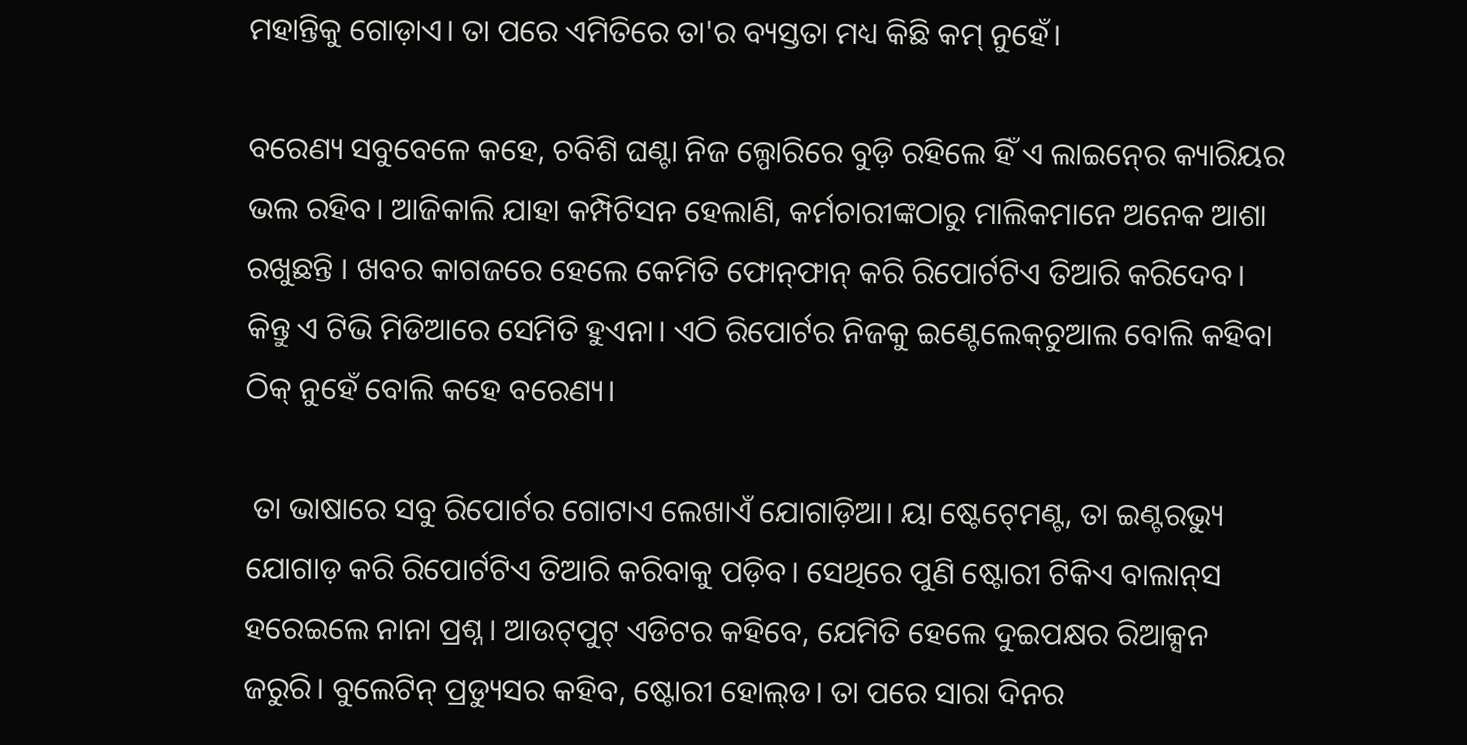ମହାନ୍ତିକୁ ଗୋଡ଼ାଏ। ତା ପରେ ଏମିତିରେ ତା'ର ବ୍ୟସ୍ତତା ମଧ୍ୟ କିଛି କମ‌୍‍ ନୁହେଁ।

ବରେଣ୍ୟ ସବୁବେଳେ କହେ, ଚବିଶି ଘଣ୍ଟା ନିଜ ଲ୍ପୋରିରେ ବୁଡ଼ି ରହିଲେ ହିଁ ଏ ଲାଇନ‌୍‍ରେ କ୍ୟାରିୟର ଭଲ ରହିବ। ଆଜିକାଲି ଯାହା କମ୍ପିଟିସନ ହେଲାଣି, କର୍ମଚାରୀଙ୍କଠାରୁ ମାଲିକମାନେ ଅନେକ ଆଶା ରଖୁଛନ୍ତି । ଖବର କାଗଜରେ ହେଲେ କେମିତି ଫୋନ‌୍‍ଫାନ‌୍‍ କରି ରିପୋର୍ଟଟିଏ ତିଆରି କରିଦେବ। କିନ୍ତୁ ଏ ଟିଭି ମିଡିଆରେ ସେମିତି ହୁଏନା। ଏଠି ରିପୋର୍ଟର ନିଜକୁ ଇଣ୍ଟେଲେକ‌୍‍ଚୁଆଲ ବୋଲି କହିବା ଠିକ‌୍‍ ନୁହେଁ ବୋଲି କହେ ବରେଣ୍ୟ।

 ତା ଭାଷାରେ ସବୁ ରିପୋର୍ଟର ଗୋଟାଏ ଲେଖାଏଁ ଯୋଗାଡ଼ିଆ। ୟା ଷ୍ଟେଟ‌୍‍ମେଣ୍ଟ, ତା ଇଣ୍ଟରଭ୍ୟୁ ଯୋଗାଡ଼ କରି ରିପୋର୍ଟଟିଏ ତିଆରି କରିବାକୁ ପଡ଼ିବ। ସେଥିରେ ପୁଣି ଷ୍ଟୋରୀ ଟିକିଏ ବାଲାନ‌୍‍ସ ହରେଇଲେ ନାନା ପ୍ରଶ୍ନ। ଆଉଟ‌୍‍ପୁଟ‌୍‍ ଏଡିଟର କହିବେ, ଯେମିତି ହେଲେ ଦୁଇପକ୍ଷର ରିଆକ୍ସନ ଜରୁରି। ବୁଲେଟିନ‌୍‍ ପ୍ରଡ୍ୟୁସର କହିବ, ଷ୍ଟୋରୀ ହୋଲ‌୍‍ଡ। ତା ପରେ ସାରା ଦିନର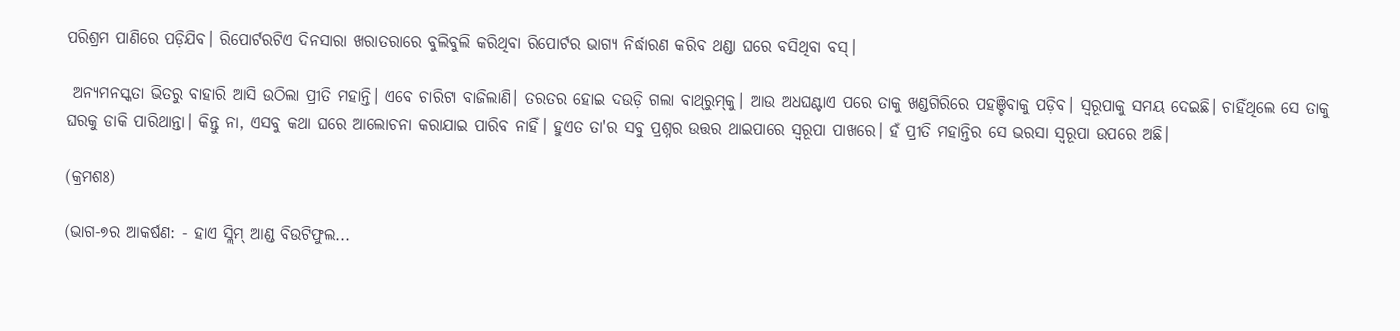ପରିଶ୍ରମ ପାଣିରେ ପଡ଼ିଯିବ। ରିପୋର୍ଟରଟିଏ ଦିନସାରା ଖରାତରାରେ ବୁଲିବୁଲି କରିଥିବା ରିପୋର୍ଟର ଭାଗ୍ୟ ନିର୍ଦ୍ଧାରଣ କରିବ ଥଣ୍ଡା ଘରେ ବସିଥିବା ବସ‌୍‍।

 ଅନ୍ୟମନସ୍କତା ଭିତରୁ ବାହାରି ଆସି ଉଠିଲା ପ୍ରୀତି ମହାନ୍ତି। ଏବେ ଚାରିଟା ବାଜିଲାଣି। ତରତର ହୋଇ ଦଉଡ଼ି ଗଲା ବାଥ‌୍‍ରୁମ‌୍‍କୁ। ଆଉ ଅଧଘଣ୍ଟାଏ ପରେ ତାକୁ ଖଣ୍ଡଗିରିରେ ପହଞ୍ଚିବାକୁ ପଡ଼ିବ। ସ୍ୱରୂପାକୁ ସମୟ ଦେଇଛି। ଚାହିଁଥିଲେ ସେ ତାକୁ ଘରକୁ ଡାକି ପାରିଥାନ୍ତା। କିନ୍ତୁ ନା, ଏସବୁ କଥା ଘରେ ଆଲୋଚନା କରାଯାଇ ପାରିବ ନାହିଁ। ହୁଏତ ତା'ର ସବୁ ପ୍ରଶ୍ନର ଉତ୍ତର ଥାଇପାରେ ସ୍ୱରୂପା ପାଖରେ। ହଁ ପ୍ରୀତି ମହାନ୍ତିର ସେ ଭରସା ସ୍ୱରୂପା ଉପରେ ଅଛି।

(କ୍ରମଶଃ)

(ଭାଗ-୭ର ଆକର୍ଷଣ: - ହାଏ ସ୍ଲିମ‌୍‍ ଆଣ୍ଡ ବିଉଟିଫୁଲ...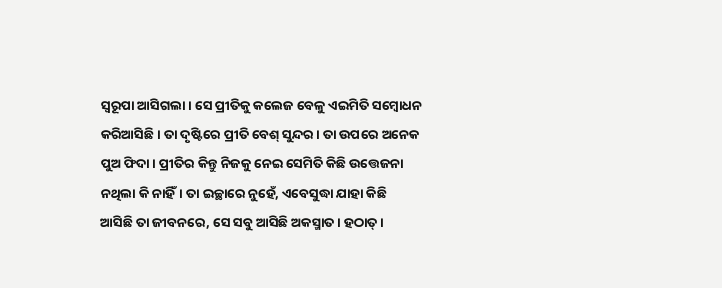ସ୍ୱରୂପା ଆସିଗଲା। ସେ ପ୍ରୀତିକୁ କଲେଜ ବେଳୁ ଏଇମିତି ସମ୍ୱୋଧନ କରିଆସିଛି। ତା ଦୃଷ୍ଟିରେ ପ୍ରୀତି ବେଶ‌୍‍ ସୁନ୍ଦର। ତା ଉପରେ ଅନେକ ପୁଅ ଫିଦା। ପ୍ରୀତିର କିନ୍ତୁ ନିଜକୁ ନେଇ ସେମିତି କିଛି ଉତ୍ତେଜନା ନଥିଲା କି ନାହିଁ। ତା ଇଚ୍ଛାରେ ନୁହେଁ, ଏବେସୁଦ୍ଧା ଯାହା କିଛି ଆସିଛି ତା ଜୀବନରେ, ସେ ସବୁ ଆସିଛି ଅକସ୍ମାତ। ହଠାତ‌୍‍।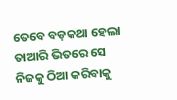ତେବେ ବଡ଼କଥା ହେଲା ତାଆରି ଭିତରେ ସେ ନିଜକୁ ଠିଆ କରିବାକୁ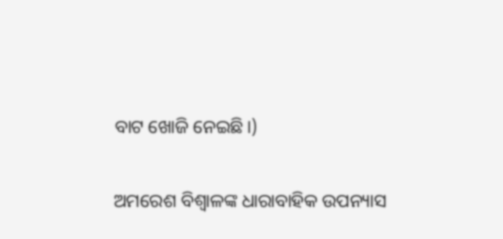ବାଟ ଖୋଜି ନେଇଛି।)

ଅମରେଶ ବିଶ୍ଵାଳଙ୍କ ଧାରାବାହିକ ଉପନ୍ୟାସ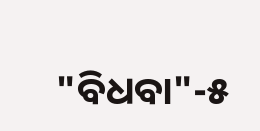"ବିଧବା"-୫